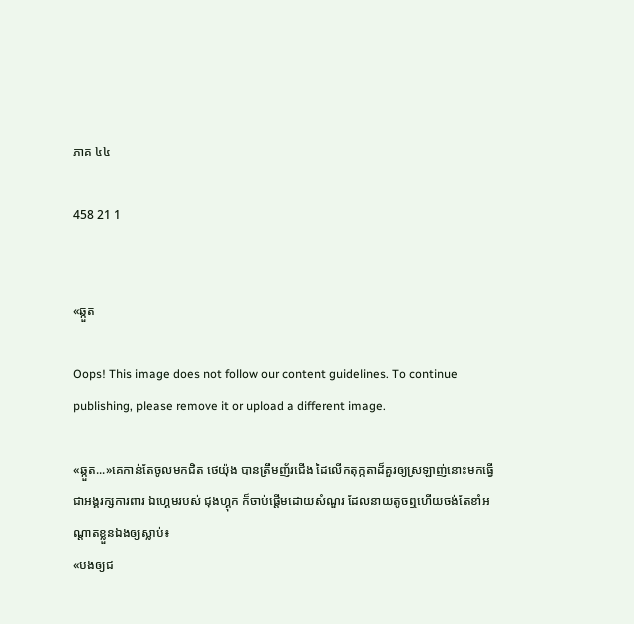ភាគ ៤៤

458 21 1


«ឆ្កួត

Oops! This image does not follow our content guidelines. To continue publishing, please remove it or upload a different image.

«ឆ្កួត...»គេកាន់តែចូលមកជិត ថេយ៉ុង បានត្រឹមញ័រជើង ដៃលើកតុក្កតាដ៏គួរឲ្យស្រឡាញ់នោះមកធ្វើជាអង្គរក្សការពារ ឯហ្គេមរបស់ ជុងហ្គុក ក៏ចាប់ផ្តើមដោយសំណួរ ដែលនាយតូចឮហើយចង់តែខាំអណ្តាតខ្លួនឯងឲ្យស្លាប់៖
«បងឲ្យជ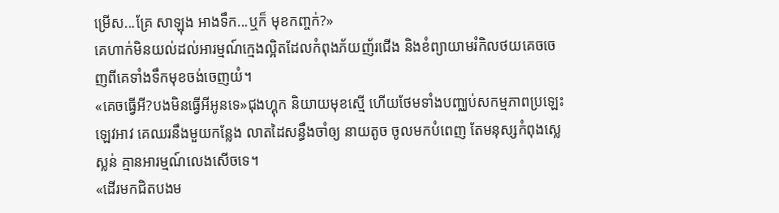ម្រើស...គ្រែ សាឡុង អាងទឹក...ឬក៏ មុខកញ្ចក់?»
គេហាក់មិនយល់ដល់អារម្មណ៍ក្មេងល្អិតដែលកំពុងភ័យញ័រជើង និងខំព្យាយាមរំកិលថយគេចចេញពីគេទាំងទឹកមុខចង់ចេញយំ។
«គេចធ្វើអី?បងមិនធ្វើអីអូនទេ»ជុងហ្គុក និយាយមុខស្មើ ហើយថែមទាំងបញ្ឈប់សកម្មភាពប្រឡេះឡេវអាវ គេឈរនឹងមួយកន្លែង លាតដៃសន្ធឹងចាំឲ្យ នាយតូច ចូលមកបំពេញ តែមនុស្សកំពុងស្លេស្លន់ គ្មានអារម្មណ៍លេងសើចទេ។
«ដើរមកជិតបងម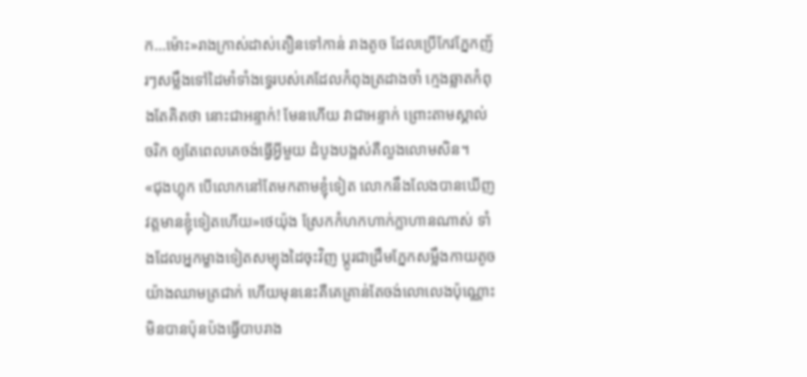ក...ម៉ោះ»រាងក្រាស់ដាស់តឿនទៅកាន់ រាងតូច ដែលប្រើកែវភ្នែកញ័រៗសម្លឹងទៅដៃមាំទាំងទ្វេរបស់គេដែលកំពុងត្រដាងចាំ ក្មេងឆ្លាតកំពុងតែគិតថា នោះជាអន្ទាក់! មែនហើយ វាជាអន្ទាក់ ព្រោះតាមស្គាល់ចរិក ឲ្យតែពេលគេចង់ធ្វើអ្វីមួយ ដំបូងបង្អស់គឺលួងលោមសិន។
«ជុងហ្គុក បើលោកនៅតែមកតាមខ្ញុំទៀត លោកនឹងលែងបានឃើញវត្តមានខ្ញុំទៀតហើយ»ថេយ៉ុង ស្រែកកំហកហាក់ក្លាហានណាស់ ទាំងដែលអ្នកម្ខាងទៀតសម្យុងដៃចុះវិញ ប្តូរជាជ្រឹមភ្នែកសម្លឹងកាយតូចយ៉ាងឈាមត្រជាក់ ហើយមុននេះគឺគេគ្រាន់តែចង់លោលេងប៉ុណ្ណោះ មិនបានប៉ុនប៉ងធ្វើបាបរាង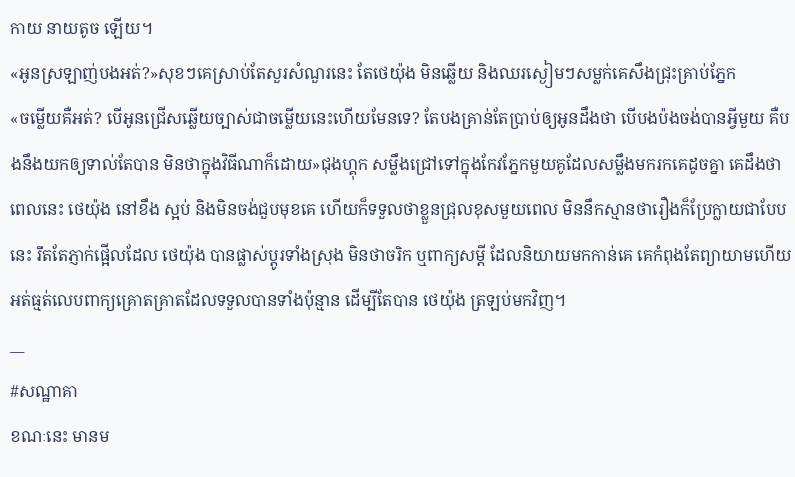កាយ នាយតូច ឡើយ។
«អូនស្រឡាញ់បងអត់?»សុខៗគេស្រាប់តែសួរសំណួរនេះ តែថេយ៉ុង មិនឆ្លើយ និងឈរស្ងៀមៗសម្លក់គេសឹងជ្រុះគ្រាប់ភ្នែក
«ចម្លើយគឺអត់? បើអូនជ្រើសឆ្លើយច្បាស់ជាចម្លើយនេះហើយមែនទេ? តែបងគ្រាន់តែប្រាប់ឲ្យអូនដឹងថា បើបងប៉ងចង់បានអ្វីមួយ គឺបងនឹងយកឲ្យទាល់តែបាន មិនថាក្នុងវិធីណាក៏ដោយ»ជុងហ្គុក សម្លឹងជ្រៅទៅក្នុងកែវភ្នែកមួយគូដែលសម្លឹងមករកគេដូចគ្នា គេដឹងថាពេលនេះ ថេយ៉ុង នៅខឹង ស្អប់ និងមិនចង់ជួបមុខគេ ហើយក៏ទទួលថាខ្លួនជ្រុលខុសមួយពេល មិននឹកស្មានថារឿងក៏ប្រែក្លាយជាបែបនេះ រឹតតែភ្ញាក់ផ្អើលដែល ថេយ៉ុង បានផ្លាស់ប្តូរទាំងស្រុង មិនថាចរិក ឬពាក្យសម្តី ដែលនិយាយមកកាន់គេ គេកំពុងតែព្យាយាមហើយ អត់ធ្មត់លេបពាក្យគ្រោតគ្រាតដែលទទួលបានទាំងប៉ុន្មាន ដើម្បីតែបាន ថេយ៉ុង ត្រឡប់មកវិញ។
__
#សណ្ឋាគា
ខណៈនេះ មានម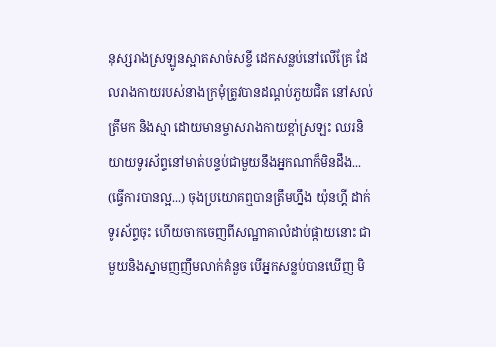នុស្សរាងស្រឡូនស្អាតសាច់សខ្ចី ដេកសន្លប់នៅលើគ្រែ ដែលរាងកាយរបស់នាងក្រមុំត្រូវបានដណ្តប់ភួយជិត នៅសល់ត្រឹមក និងស្មា ដោយមានម្ចាសរាងកាយខ្ពា់ស្រឡះ ឈរនិយាយទូរស័ព្ទនៅមាត់បន្ទប់ជាមួយនឹងអ្នកណាក៏មិនដឹង...
(ធ្វើការបានល្អ...) ចុងប្រយោគឮបានត្រឹមហ្នឹង យ៉ុនហ្គី ដាក់ទូរស័ព្ទចុះ ហើយចាកចេញពីសណ្ឋាគាលំដាប់ផ្កាយនោះ ជាមួយនិងស្នាមញញឹមលាក់គំនួច បើអ្នកសន្លប់បានឃើញ មិ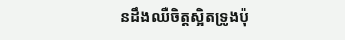នដឹងឈឺចិត្តស្អិតទ្រូងប៉ុ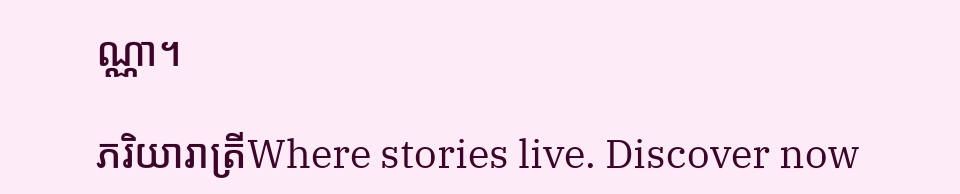ណ្ណា។

ភរិយារាត្រីWhere stories live. Discover now